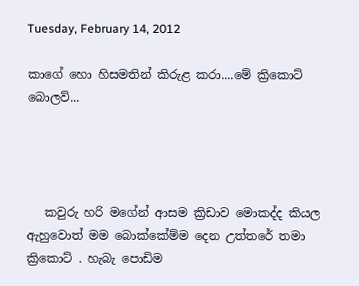Tuesday, February 14, 2012

කාගේ හො හිසමතින් කිරුළ කරා....මේ ක්‍රිකොට් බොලව්...




   කවුරු හරි මගේන් ආසම ක්‍රිඩාව මොකද්ද කියල ඇහුවොත් මම බොක්කේම්ම දෙන උත්තරේ තමා ක්‍රිකොට් . හැබැ පොඩිම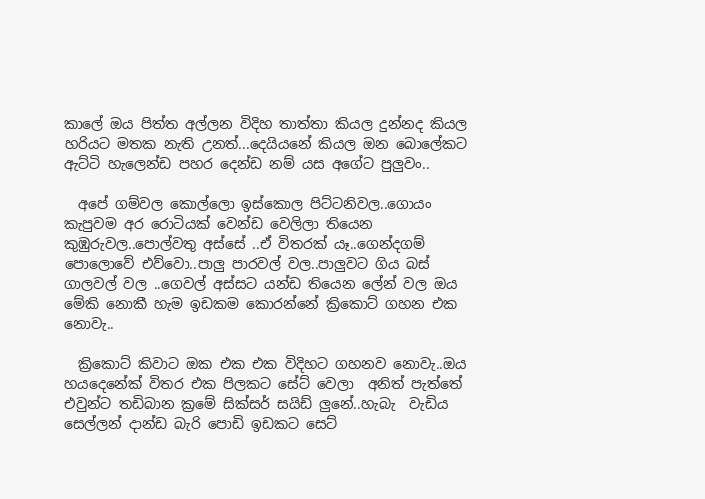කාලේ ඔය පිත්ත අල්ලන විදිහ තාත්තා කියල දුන්නද කියල හරියට මතක නැති උනත්...දෙයියනේ කියල ඔන බොලේකට ඇට්ටි හැලෙන්ඩ පහර දෙන්ඩ නම් යස අගේට පුලුවං..

  අපේ ගම්වල කොල්ලො ඉස්කොල පිට්ටනිවල..ගොයං කැපුවම අර රොටියක් වෙන්ඩ වෙලිලා තියෙන කුඹුරුවල..පොල්වතු අස්සේ ..ඒ විතරක් යෑ..ගෙන්දගම් පොලොවේ එව්වො..පාලු පාරවල් වල..පාලුවට ගිය බස් ගාලවල් වල ..ගෙවල් අස්සට යන්ඩ තියෙන ලේන් වල ඔය මේකි නොකී හැම ඉඩකම කොරන්නේ ක්‍රිකොට් ගහන එක නොවැ..

  ක්‍රිකොට් කිවාට ඔක එක එක විදිහට ගහනව නොවැ..ඔය හයදෙනේක් විතර එක පිලකට සේට් වෙලා  අනිත් පැත්තේ එවුන්ට තඩිබාන ක්‍රමේ සික්සර් සයිඩ් ලුනේ..හැබැ  වැඩිය සෙල්ලන් දාන්ඩ බැරි පොඩි ඉඩකට සෙට්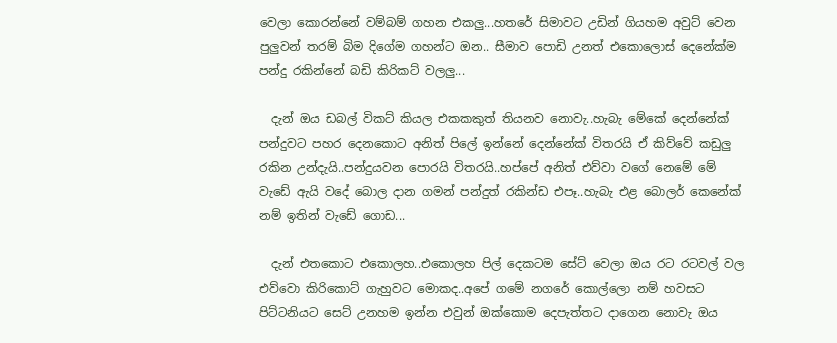වෙලා කොරන්නේ වම්බම් ගහන එකලු...හතරේ සිමාවට උඩින් ගියහම අවුට් වෙන පුලුවන් තරම් බිම දිගේම ගහන්ට ඔන.. සීමාව පොඩි උනත් එකොලොස් දෙනේක්ම පන්දු රකින්නේ බඩි කිරිකට් වලලු...

  දැන් ඔය ඩබල් විකට් කියල එකකකුත් තියනව නොවැ..හැබැ මේකේ දෙන්නේක් පන්දුවට පහර දෙනකොට අනිත් පිලේ ඉන්නේ දෙන්නේක් විතරයි ඒ කිව්වේ කඩුලු රකින උන්දැයි..පන්දුයවන පොරයි විතරයි..හප්පේ අනිත් එව්වා වගේ නෙමේ මේ වැඩේ ඇයි වදේ බොල දාන ගමන් පන්දුත් රකින්ඩ එපෑ..හැබැ එළ බොලර් කෙනේක් නම් ඉතින් වැඩේ ගොඩ...

  දැන් එතකොට එකොලහ..එකොලහ පිල් දෙකටම සේට් වෙලා ඔය රට රටවල් වල එව්වො කිරිකොට් ගැහුවට මොකද..අපේ ගමේ නගරේ කොල්ලො නම් හවසට පිට්ටනියට සෙට් උනහම ඉන්න එවුන් ඔක්කොම දෙපැත්තට දාගෙන නොවැ ඔය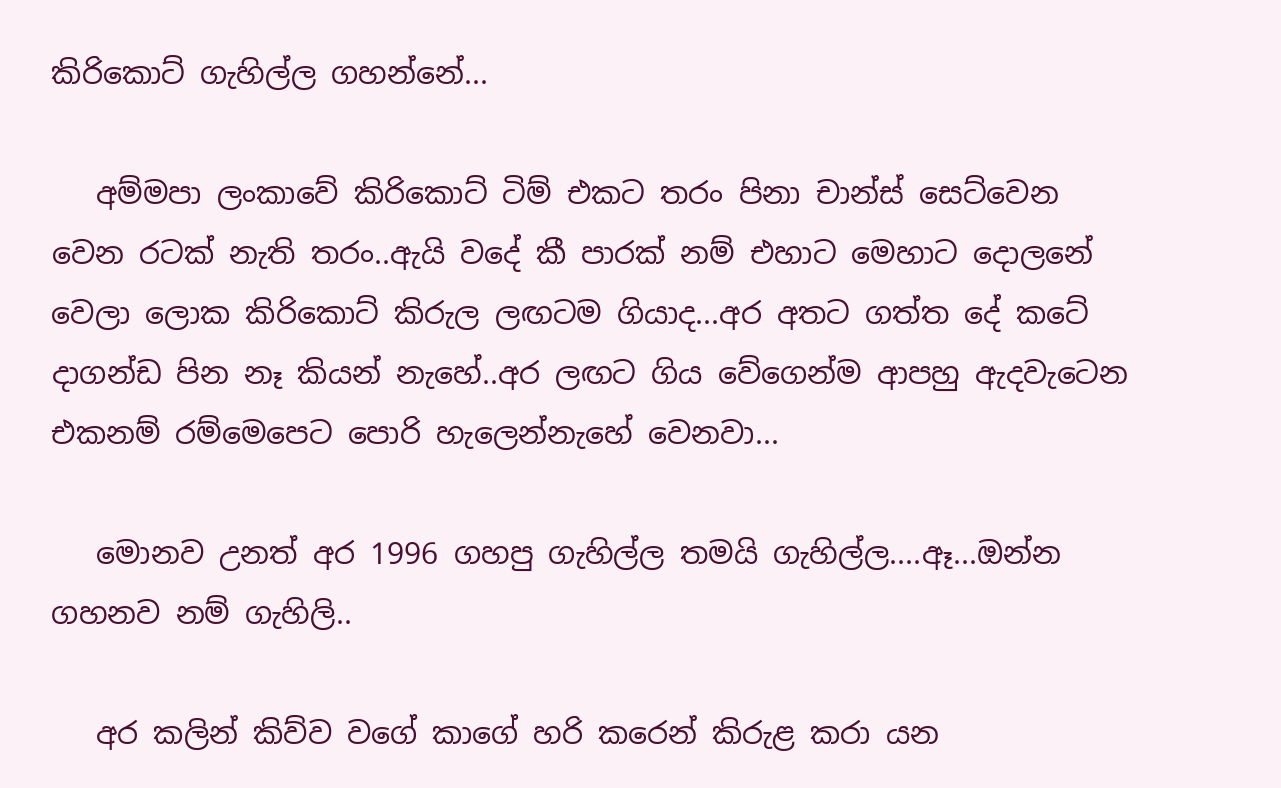කිරිකොට් ගැහිල්ල ගහන්නේ...

   අම්මපා ලංකාවේ කිරිකොට් ටිම් එකට තරං පිනා චාන්ස් සෙට්වෙන වෙන රටක් නැති තරං..ඇයි වදේ කී පාරක් නම් එහාට මෙහාට දොලනේ වෙලා ලොක කිරිකොට් කිරුල ලඟටම ගියාද...අර අතට ගත්ත දේ කටේ දාගන්ඩ පින නෑ කියන් නැහේ..අර ලඟට ගිය වේගෙන්ම ආපහු ඇදවැටෙන එකනම් රම්මෙපෙට පොරි හැලෙන්නැහේ වෙනවා...

   මොනව උනත් අර 1996 ගහපු ගැහිල්ල තමයි ගැහිල්ල....ඈ...ඔන්න ගහනව නම් ගැහිලි..

   අර කලින් කිව්ව වගේ කාගේ හරි කරෙන් කිරුළ කරා යන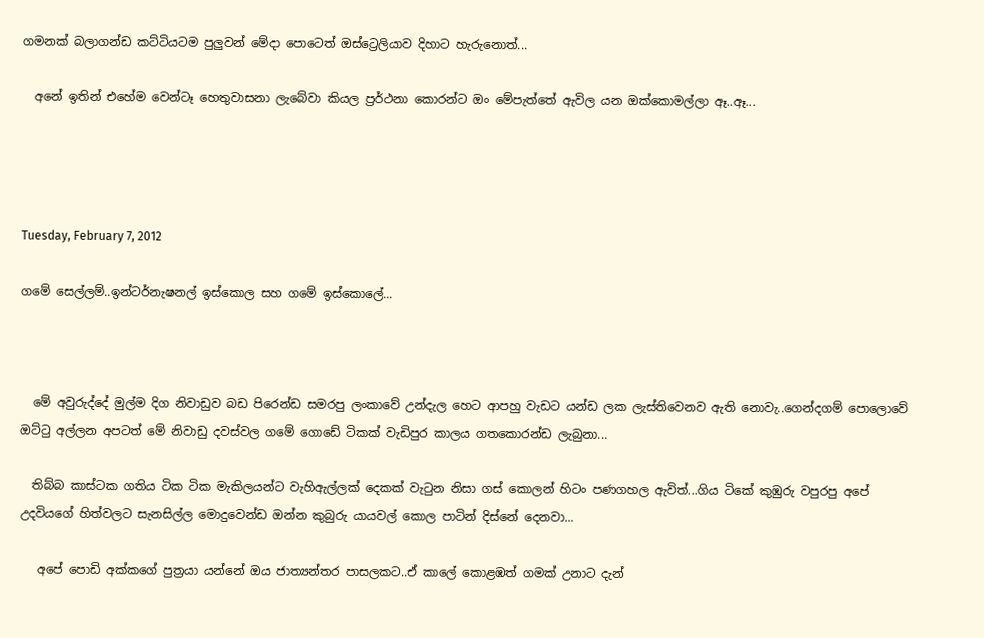ගමනක් බලාගන්ඩ කට්ටියටම පුලුවන් මේදා පොටෙත් ඔස්ට්‍රෙලියාව දිහාට හැරුනොත්...

  අනේ ඉතින් එහේම වෙන්ටෑ හෙතුවාසනා ලැබේවා කියල ප්‍රර්ථනා කොරන්ට ඔං මේපැත්තේ ඇවිල යන ඔක්කොමල්ලා ඈ..ඈ...




Tuesday, February 7, 2012

ගමේ සෙල්ලම්..ඉන්ටර්නැෂනල් ඉස්කොල සහ ගමේ ඉස්කොලේ...



  මේ අවුරුද්දේ මුල්ම දිග නිවාඩුව බඩ පිරෙන්ඩ සමරපු ලංකාවේ උන්දැල හෙට ආපහු වැඩට යන්ඩ ලක ලැස්තිවෙනව ඇති නොවැ..ගෙන්දගම් පොලොවේ ඔට්ටු අල්ලන අපටත් මේ නිවාඩු දවස්වල ගමේ ගොඩේ ටිකක් වැඩිපුර කාලය ගතකොරන්ඩ ලැබුනා...

  තිබ්බ කාස්ටක ගතිය ටික ටික මැකිලයන්ට වැහිඇල්ලක් දෙකක් වැටුන නිසා ගස් කොලන් හිටං පණගහල ඇවිත්...ගිය ටිකේ කුඹුරු වපුරපු අපේ උදවියගේ හිත්වලට සැනසිල්ල මොදුවෙන්ඩ ඔන්න කුබුරු යායවල් කොල පාටින් දිස්නේ දෙනවා...

   අපේ පොඩි අක්කගේ පුත්‍රයා යන්නේ ඔය ජාත්‍යන්තර පාසලකට..ඒ කාලේ කොළඹත් ගමක් උනාට දැන්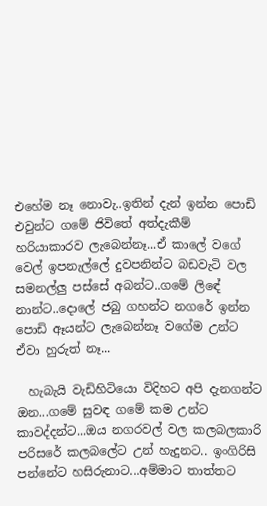එහේම නෑ නොවැ..ඉතින් දැන් ඉන්න පොඩි එවුන්ට ගමේ ජිවිතේ අත්දැකීම් හරියාකාරව ලැබෙන්නෑ...ඒ කාලේ වගේ වෙල් ඉපනැල්ලේ දුවපනින්ට බඩවැටි වල සමනල්ලු පස්සේ අබන්ට..ගමේ ලිඳේ නාන්ට..දොලේ ජබු ගහන්ට නගරේ ඉන්න පොඩි ඈයන්ට ලැබෙන්නෑ වගේම උන්ට ඒවා හුරුත් නෑ...

  හැබැයි වැඩිහිටියො විදිහට අපි දැනගන්ට ඔන...ගමේ සුවඳ ගමේ කම උන්ට කාවද්දන්ට...ඔය නගරවල් වල කලබලකාරි පරිසරේ කලබලේට උන් හැදුනට.. ඉංගිරිසි පන්නේට හසිරුනාට...අම්මාට තාත්තට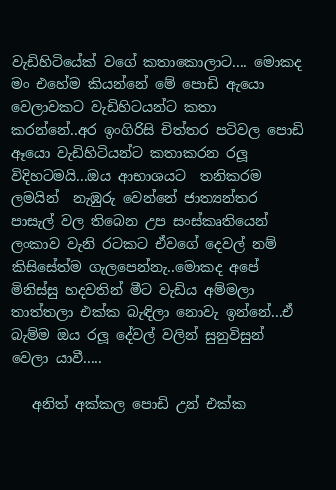වැඩිහිටියේක් වගේ කතාකොලාට.... මොකද මං එහේම කියන්නේ මේ පොඩි ඇයො වෙලාවකට වැඩිහිටයන්ට කතා කරන්නේ..අර ඉංගිරිසි චිත්තර පටිවල පොඩි ඈයො වැඩිහිටියන්ට කතාකරන රලූ විදිහටමයි...ඔය ආභාශයට  තනිකරම ලමයින්  නැඹුරු වෙන්නේ ජාත්‍යන්තර පාසැල් වල තිබෙන උප සංස්කෘතියෙන් ලංකාව වැනි රටකට ඒවගේ දෙවල් නම් කිසිසේත්ම ගැලපෙන්නැ..මොකද අපේ මිනිස්සු හදවතින් මීට වැඩිය අම්මලා තාත්තලා එක්ක බැඳිලා නොවැ ඉන්නේ...ඒ බැම්ම ඔය රලූ දේවල් වලින් සුනුවිසුන් වෙලා යාවී.....

   අනිත් අක්කල පොඩි උන් එක්ක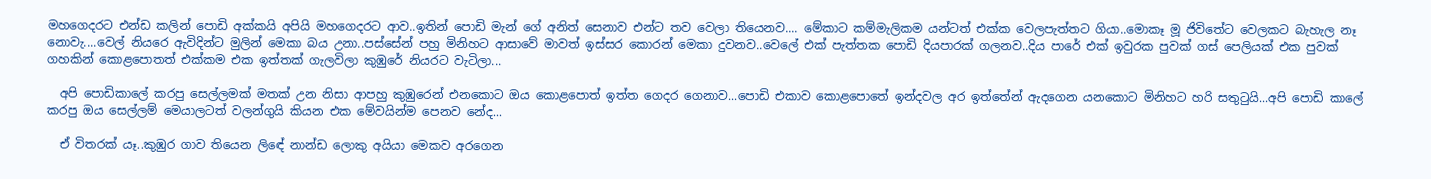මහගෙදරට එන්ඩ කලින් පොඩි අක්කයි අපියි මහගෙදරට ආව..ඉතින් පොඩි මැන් ගේ අනිත් සෙනාව එන්ට තව වෙලා තියෙනව.... මේකාට කම්මැලිකම යන්ටත් එක්ක වෙලපැත්තට ගියා..මොකෑ මූ ජිවිතේට වෙලකට බැහැල නෑ නොවැ....වෙල් නියරෙ ඇවිදින්ට මුලින් මෙකා බය උනා..පස්සේන් පහු මිනිහට ආසාවේ මාවත් ඉස්සර කොරන් මෙකා දුවනව..වෙලේ එක් පැත්තක පොඩි දියපාරක් ගලනව..දිය පාරේ එක් ඉවුරක පුවක් ගස් පෙලියක් එක පුවක් ගහකින් කොළපොතත් එක්කම එක ඉත්තක් ගැලවිලා කුඹුරේ නියරට වැටිලා...

  අපි පොඩිකාලේ කරපු සෙල්ලමක් මතක් උන නිසා ආපහු කුඹුරෙන් එනකොට ඔය කොළපොත් ඉත්ත ගෙදර ගෙනාව...පොඩි එකාව කොළපොතේ ඉන්දවල අර ඉත්තේන් ඇදගෙන යනකොට මිනිහට හරි සතුටුයි...අපි පොඩි කාලේ කරපු ඔය සෙල්ලම් මෙයාලටත් වලන්ගුයි කියන එක මේවයින්ම පෙනව නේද...

  ඒ විතරක් යෑ..කුඹුර ගාව තියෙන ලිඳේ නාන්ඩ ලොකු අයියා මෙකව අරගෙන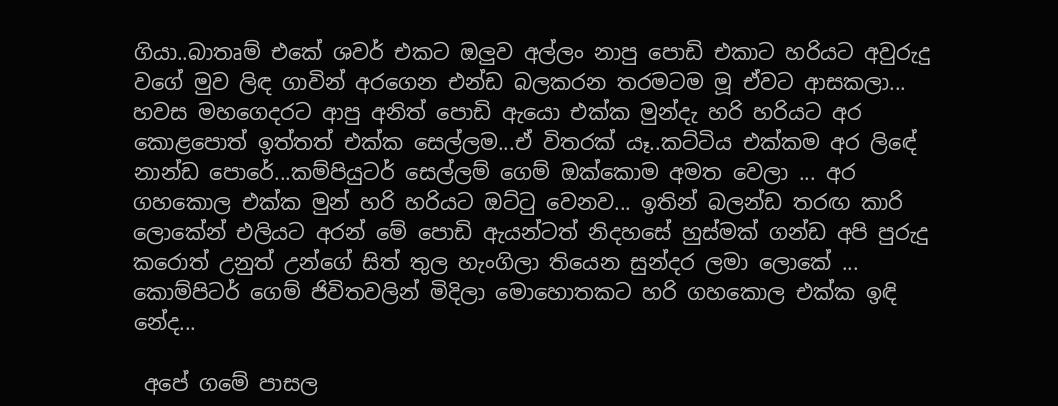ගියා..බාතෘම් එකේ ශවර් එකට ඔලුව අල්ලං නාපු පොඩි එකාට හරියට අවුරුදු වගේ මුව ලිඳ ගාවින් අරගෙන එන්ඩ බලකරන තරමටම මූ ඒවට ආසකලා... හවස මහගෙදරට ආපු අනිත් පොඩි ඇයො එක්ක මුන්දැ හරි හරියට අර කොළපොත් ඉත්තත් එක්ක සෙල්ලම...ඒ විතරක් යෑ..කට්ටිය එක්කම අර ලිඳේ නාන්ඩ පොරේ...කම්පියුටර් සෙල්ලම් ගෙම් ඔක්කොම අමත වෙලා ... අර ගහකොල එක්ක මුන් හරි හරියට ඔට්ටු වෙනව... ඉතින් බලන්ඩ තරඟ කාරි ලොකේන් එලියට අරන් මේ පොඩි ඇයන්ටත් නිදහසේ හුස්මක් ගන්ඩ අපි පුරුදු කරොත් උනුත් උන්ගේ සිත් තුල හැංගිලා තියෙන සුන්දර ලමා ලොකේ ... කොම්පිටර් ගෙම් ජිවිතවලින් මිදිලා මොහොතකට හරි ගහකොල එක්ක ඉඳි නේද...

 අපේ ගමේ පාසල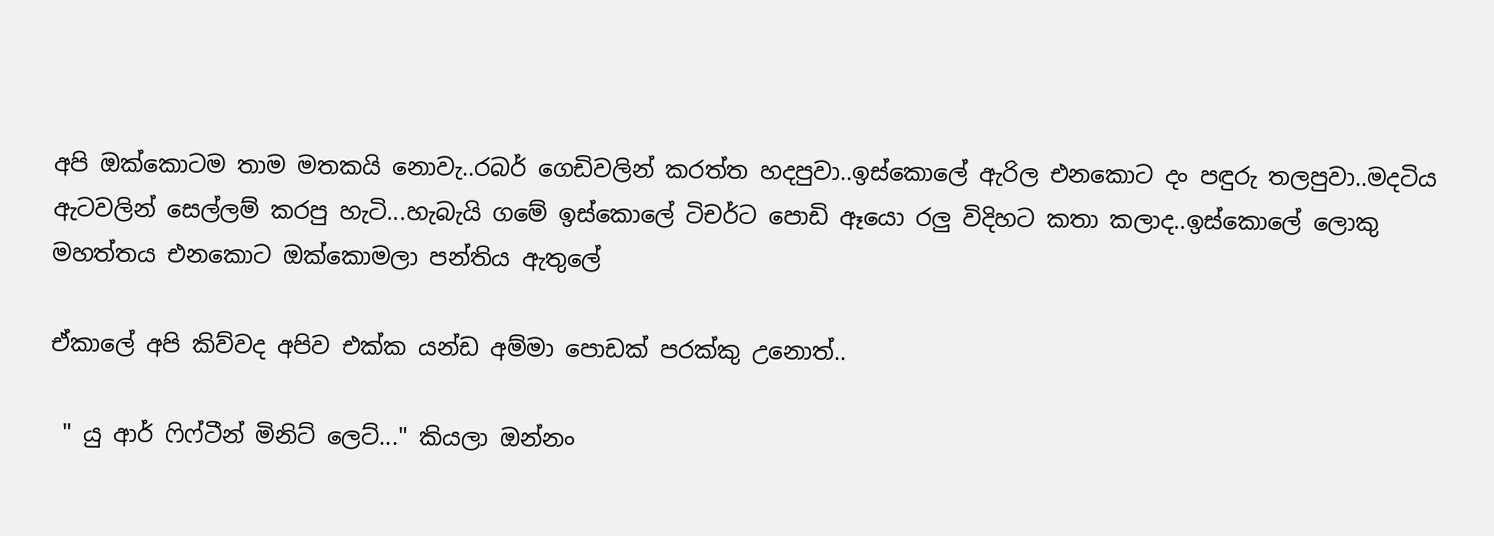අපි ඔක්කොටම තාම මතකයි නොවැ..රබර් ගෙඩිවලින් කරත්ත හදපුවා..ඉස්කොලේ ඇරිල එනකොට දං පඳුරු තලපුවා..මදටිය ඇටවලින් සෙල්ලම් කරපු හැටි...හැබැයි ගමේ ඉස්කොලේ ටිචර්ට පොඩි ඈයො රලු විදිහට කතා කලාද..ඉස්කොලේ ලොකු මහත්තය එනකොට ඔක්කොමලා පන්තිය ඇතුලේ

ඒකාලේ අපි කිව්වද අපිව එක්ක යන්ඩ අම්මා පොඩක් පරක්කු උනොත්..

 " යු ආර් ෆිෆ්ටීන් මිනිට් ලෙට්..." කියලා ඔන්නං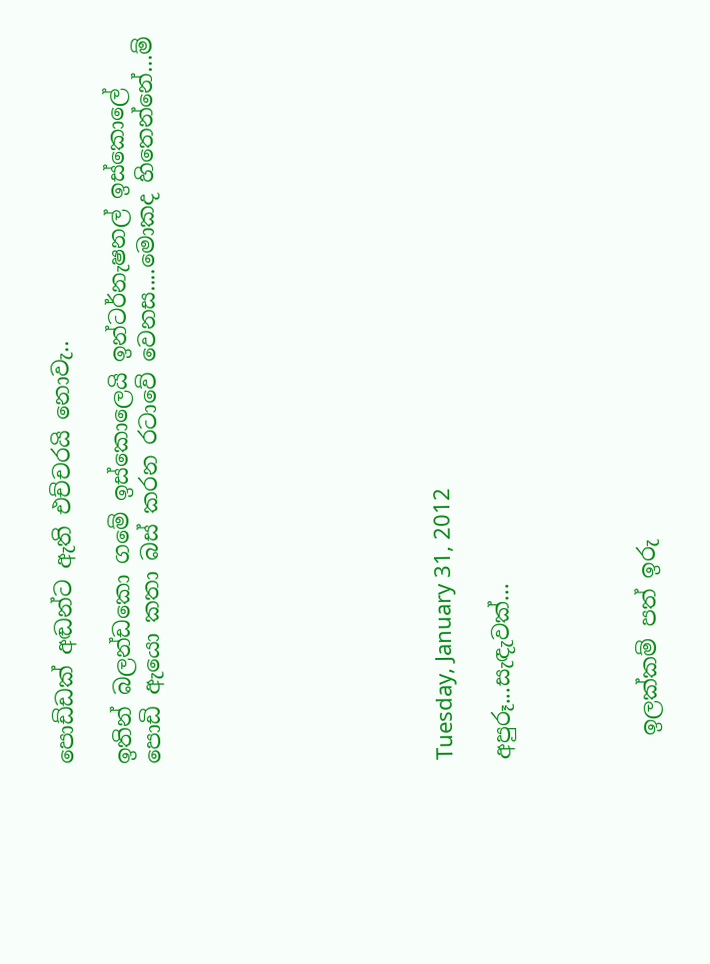පොඩ්ඩක් අඬන්ට ඇති එච්චරයි නොවැ..

ඉතින් බලන්ඩකො ගමේ ඉස්කොලෙයි ඉන්ටර්නැෂනල් ඉස්කොලේ පොඩි ඇයො කතා බස් කරන රටාවේ වෙනස....මොකද හිතෙන්නේ...ම්









Tuesday, January 31, 2012

අපුරූ...සැඳැවක්...




  ඉලක්කම් පත් ඉරු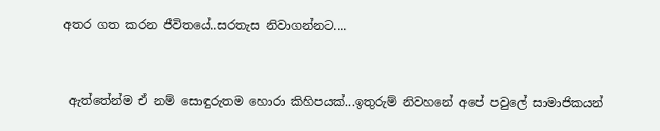අතර ගත කරන ජීවිතයේ..සරතැස නිවාගන්නට....


 ඇත්තේන්ම ඒ නම් සොඳුරුතම හොරා කිහිපයක්...ඉතුරුම් නිවහනේ අපේ පවුලේ සාමාජිකයන්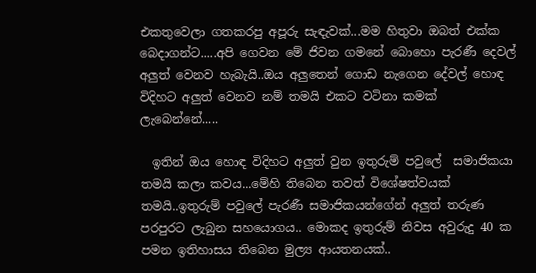එකතුවෙලා ගතකරපු අපූරු සැඳැවක්...මම හිතුවා ඔබත් එක්ක බෙදාගන්ට.....අපි ගෙවන මේ ජිවන ගමනේ බොහො පැරණී දෙවල් අලුත් වෙනව හැබැයි..ඔය අලුතෙන් ගොඩ නැගෙන දේවල් හොඳ විදිහට අලුත් වෙනව නම් තමයි එකට වටිනා කමක් ලැබෙන්නේ.....

  ඉතින් ඔය හොඳ විදිහට අලුත් වුන ඉතුරුම් පවුලේ  සමාජිකයා තමයි කලා කවය...මේහි තිබෙන තවත් විශේෂත්වයක් තමයි..ඉතුරුම් පවුලේ පැරණී සමාජිකයන්ගේන් අලුත් තරුණ පරපුරට ලැබුන සහයොගය.. මොකද ඉතුරුම් නිවස අවුරුදු 40 ක පමන ඉතිහාසය තිබෙන මුල්‍ය ආයතනයක්..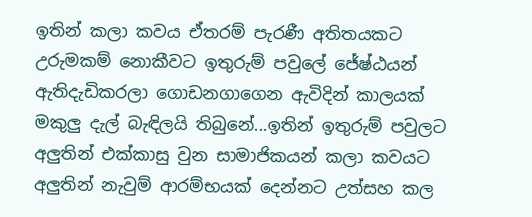ඉතින් කලා කවය ඒතරම් පැරණී අතිතයකට උරුමකම් නොකීවට ඉතුරුම් පවුලේ ජේෂ්ඨයන් ඇතිදැඩිකරලා ගොඩනගාගෙන ඇවිදින් කාලයක් මකුලු දැල් බැඳිලයි තිබුනේ...ඉතින් ඉතුරුම් පවුලට අලුතින් එක්කාසු වුන සාමාජිකයන් කලා කවයට අලුතින් නැවුම් ආරම්භයක් දෙන්නට උත්සහ කල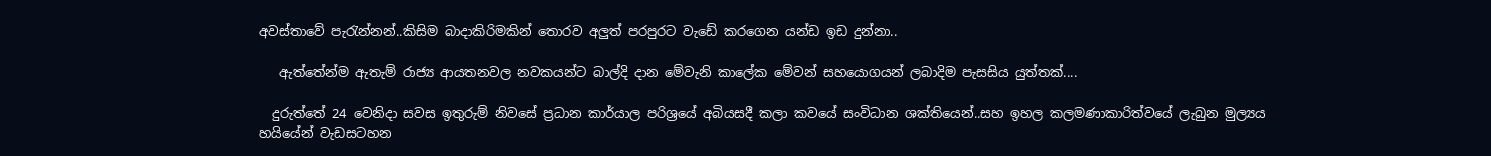අවස්තාවේ පැරැන්නන්..කිසිම බාදාකිරිමකින් තොරව අලුත් පරපුරට වැඩේ කරගෙන යන්ඩ ඉඩ දුන්නා..

   ඇත්තේන්ම ඇතැම් රාජ්‍ය ආයතනවල නවකයන්ට බාල්දි දාන මේවැනි කාලේක මේවන් සහයොගයන් ලබාදිම පැසසිය යුත්තක්....

  දුරුත්තේ 24 වෙනිදා සවස ඉතුරුම් නිවසේ ප්‍රධාන කාර්යාල පරිශ්‍රයේ අබියසදී කලා කවයේ සංවිධාන ශක්තියෙන්..සහ ඉහල කලමණාකාරිත්වයේ ලැබුන මුල්‍යය හයියේන් වැඩසටහන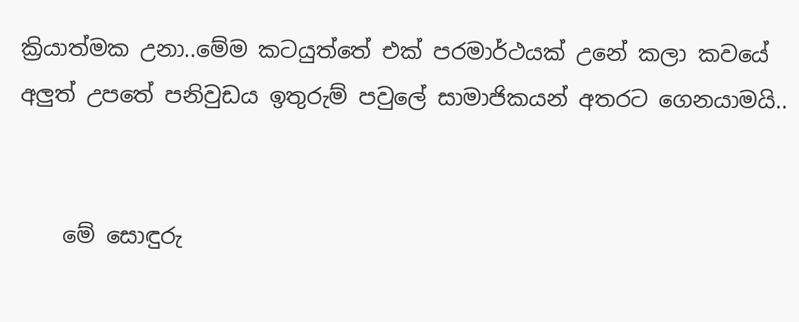ක්‍රියාත්මක උනා..මේම කටයුත්තේ එක් පරමාර්ථයක් උනේ කලා කවයේ අලුත් උපතේ පනිවුඩය ඉතුරුම් පවුලේ සාමාජිකයන් අතරට ගෙනයාමයි..


    මේ සොඳුරු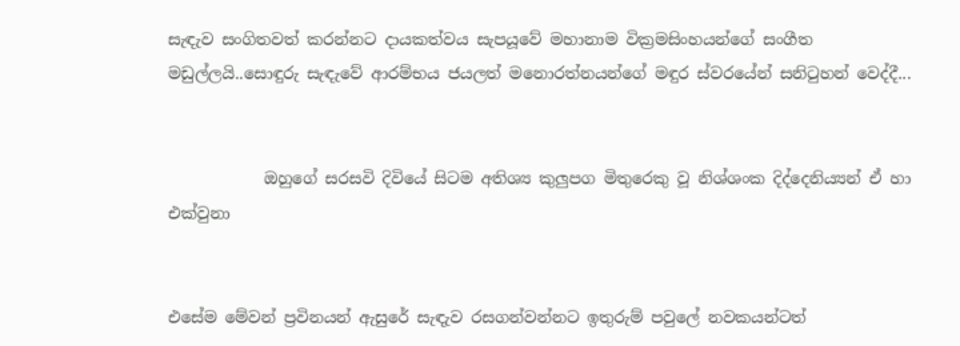සැඳැව සංගිතවත් කරන්නට දායකත්වය සැපයූවේ මහානාම වික්‍රමසිංහයන්ගේ සංගීත මඩුල්ලයි..සොඳුරු සැඳැවේ ආරම්භය ජයලත් මනොරත්නයන්ගේ මඳුර ස්වරයේන් සනිටුහන් වෙද්දී...


            ඔහුගේ සරසවි දිවියේ සිටම අතිශ්‍ය කුලුපග මිතුරෙකු වූ නිශ්ශංක දිද්දෙනි‍ය්‍යන් ඒ හා එක්වුනා


එසේම මේවන් ප්‍රවිනයන් ඇසුරේ සැඳැව රසගන්වන්නට ඉතුරුම් පවුලේ නවකයන්ටත්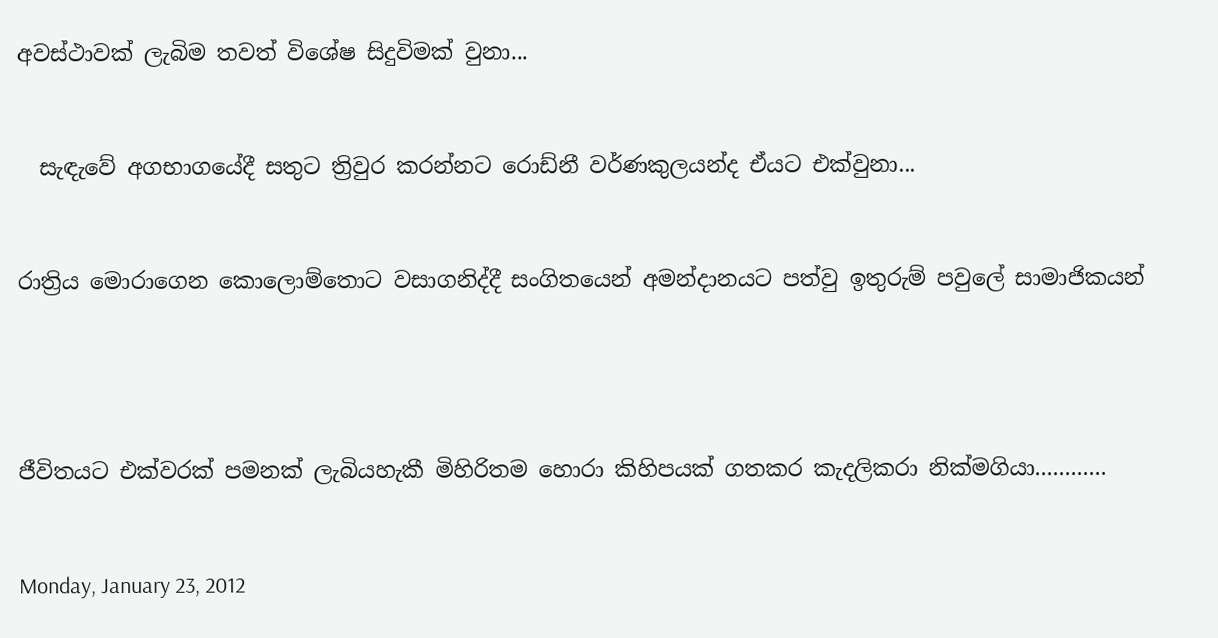අවස්ථාවක් ලැබිම තවත් විශේෂ සිදුවිමක් වුනා...


  සැඳැවේ අගභාගයේදී සතුට ත්‍රිවුර කරන්නට රොඩ්නී වර්ණකුලයන්ද ඒයට එක්වුනා...


රාත්‍රිය මොරාගෙන කොලොම්තොට වසාගනිද්දී සංගිතයෙන් අමන්දානයට පත්වු ඉතුරුම් පවුලේ සාමාජිකයන්




ජීවිතයට එක්වරක් පමනක් ලැබියහැකී මිහිරිතම හොරා කිහිපයක් ගතකර කැදලිකරා නික්මගියා............


Monday, January 23, 2012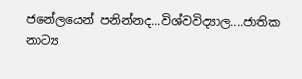ජනේලයෙන් පනින්නද...විශ්වවිද්‍යාල....ජාතික නාට්‍ය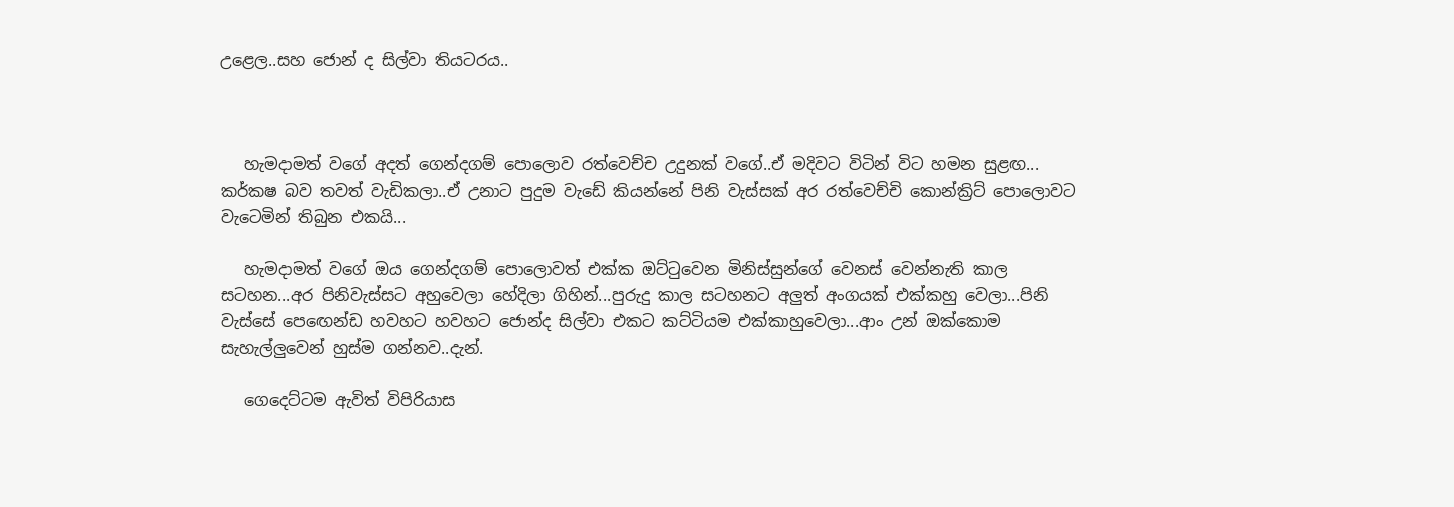උළෙල..සහ ජොන් ද සිල්වා තියටරය..



   හැමදාමත් වගේ අදත් ගෙන්දගම් පොලොව රත්වෙච්ච උදුනක් වගේ..ඒ මදිවට විටින් විට හමන සුළඟ... කර්කෂ බව තවත් වැඩිකලා..ඒ උනාට පුදුම වැඩේ කියන්නේ පිනි වැස්සක් අර රත්වෙච්චි කොන්ක්‍රිට් පොලොවට වැටෙමින් තිබුන එකයි...

   හැමදාමත් වගේ ඔය ගෙන්දගම් පොලොවත් එක්ක ඔට්ටුවෙන මිනිස්සුන්ගේ වෙනස් වෙන්නැති කාල සටහන...අර පිනිවැස්සට අහුවෙලා හේදිලා ගිහින්...පුරුදු කාල සටහනට අලුත් අංගයක් එක්කහු වෙලා...පිනි වැස්සේ පෙඟෙන්ඩ හවහට හවහට ජොන්ද සිල්වා එකට කට්ටියම එක්කාහුවෙලා...ආං උන් ඔක්කොම සැහැල්ලුවෙන් හුස්ම ගන්නව..දැන්.

   ගෙදෙට්ටම ඇවිත් විපිරියාස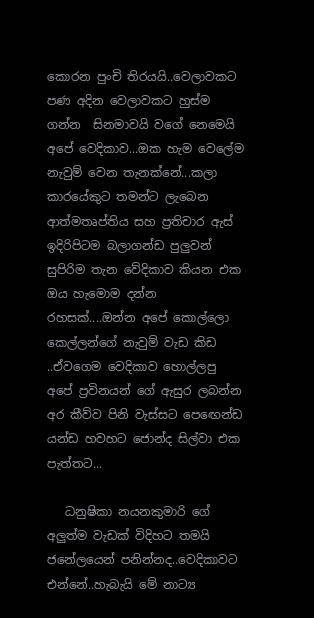කොරන පුංචි තිරයයි..වෙලාවකට පණ අදින වෙලාවකට හුස්ම ගන්න  සිනමාවයි වගේ නෙමෙයි අපේ වෙදිකාව...ඔක හැම වෙලේම නැවුම් වෙන තැනක්නේ...කලා කාරයේකුට තමන්ට ලැබෙන ආත්මතෘප්තිය සහ ප්‍රතිචාර ඇස් ඉදිරිපිටම බලාගන්ඩ පුලුවන් සුපිරිම තැන වේදිකාව කියන එක ඔය හැමොම දන්න රහසක්....ඔන්න අපේ කොල්ලො කෙල්ලන්ගේ නැවුම් වැඩ කිඩ ..ඒවගෙම වෙදිකාව හොල්ලපු අපේ ප්‍රවිනයන් ගේ ඇසුර ලබන්න අර කීව්ව පිනි වැස්සට පෙඟෙන්ඩ යන්ඩ හවහට ජොන්ද සිල්වා එක පැත්තට...

   ධනුෂිකා නයනකුමාරි ගේ අලුත්ම වැඩක් විදිහට තමයි ජනේලයෙන් පනින්නද..වෙදිකාවට එන්නේ..හැබැයි මේ නාට්‍ය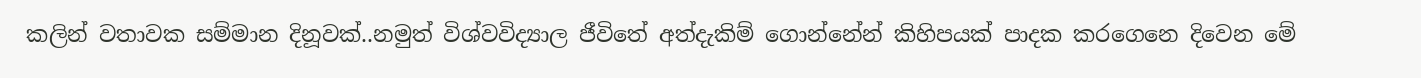කලින් වතාවක සම්මාන දිනූවක්..නමුත් විශ්වවිද්‍යාල ජීවිතේ අත්දැකිම් ගොන්නේන් කිහිපයක් පාදක කරගෙනෙ දිවෙන මේ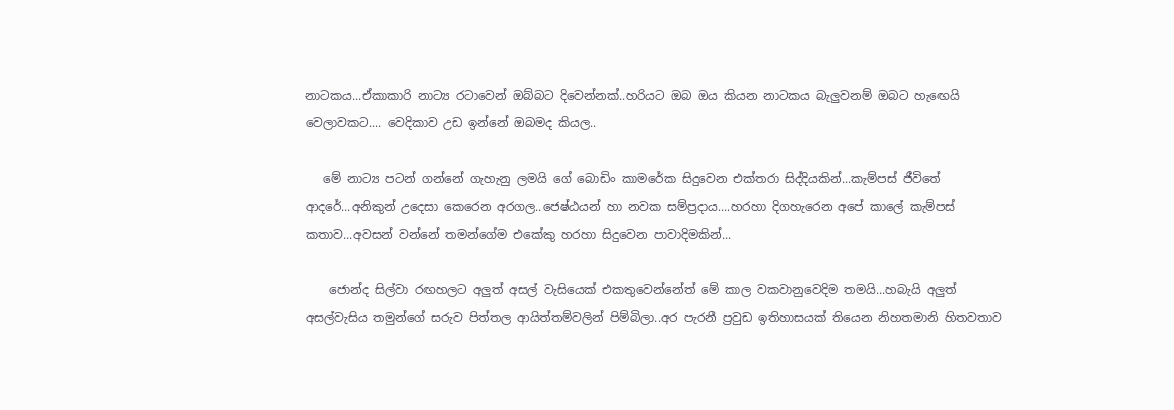නාටකය...ඒකාකාරි නාට්‍ය රටාවෙන් ඔබ්බට දිවෙන්නක්..හරියට ඔබ ඔය කියන නාටකය බැලුවනම් ඔබට හැඟෙයි වෙලාවකට.... වෙදිකාව උඩ ඉන්නේ ඔබමද කියල..

   මේ නාට්‍ය පටන් ගන්නේ ගැහැනු ලමයි ගේ බොඩිං කාමරේක සිදුවෙන එක්තරා සිද්දියකින්...කැම්පස් ජීවිතේ ආදරේ...අනිකුන් උදෙසා කෙරෙන අරගල..ජෙෂ්ඨයන් හා නවක සම්ප්‍රදාය....හරහා දිගහැරෙන අපේ කාලේ කැම්පස් කතාව...අවසන් වන්නේ තමන්ගේම එකේකු හරහා සිදුවෙන පාවාදිමකින්...

    ජොන්ද සිල්වා රඟහලට අලුත් අසල් වැසියෙක් එකතුවෙන්නේත් මේ කාල වකවානුවෙදිම තමයි...හබැයි අලුත් අසල්වැසිය තමුන්ගේ සරුව පිත්තල ආයිත්තම්වලින් පිම්බිලා..අර පැරනී ප්‍රවුඩ ඉතිහාසයක් තියෙන නිහතමානි හිතවතාව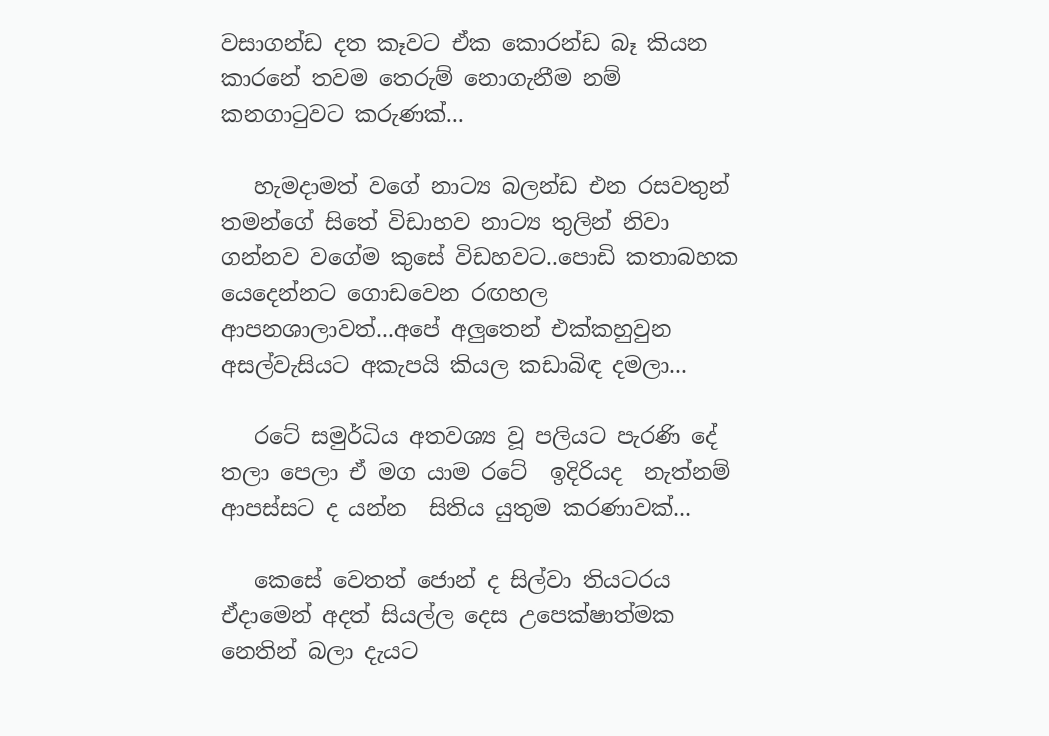වසාගන්ඩ දත කෑවට ඒක කොරන්ඩ බෑ කියන කාරනේ තවම තෙරුම් නොගැනීම නම් කනගාටුවට කරුණක්...

   හැමදාමත් වගේ නාට්‍ය බලන්ඩ එන රසවතුන් තමන්ගේ සිතේ විඩාහව නාට්‍ය තුලින් නිවා ගන්නව වගේම කුසේ විඩහවට..පොඩි කතාබහක යෙදෙන්නට ගොඩවෙන රඟහල ආපනශාලාවත්...අපේ අලුතෙන් එක්කහුවුන අසල්වැසියට අකැපයි කියල කඩාබිඳ දමලා...

   රටේ සමුර්ධිය අතවශ්‍ය වූ පලියට පැරණි දේ තලා පෙලා ඒ මග යාම රටේ  ඉදිරියද  නැත්නම් ආපස්සට ද යන්න  සිතිය යුතුම කරණාවක්...

   කෙසේ වෙතත් ජොන් ද සිල්වා තියටරය ඒදාමෙන් අදත් සියල්ල දෙස උපෙක්ෂාත්මක නෙතින් බලා දැයට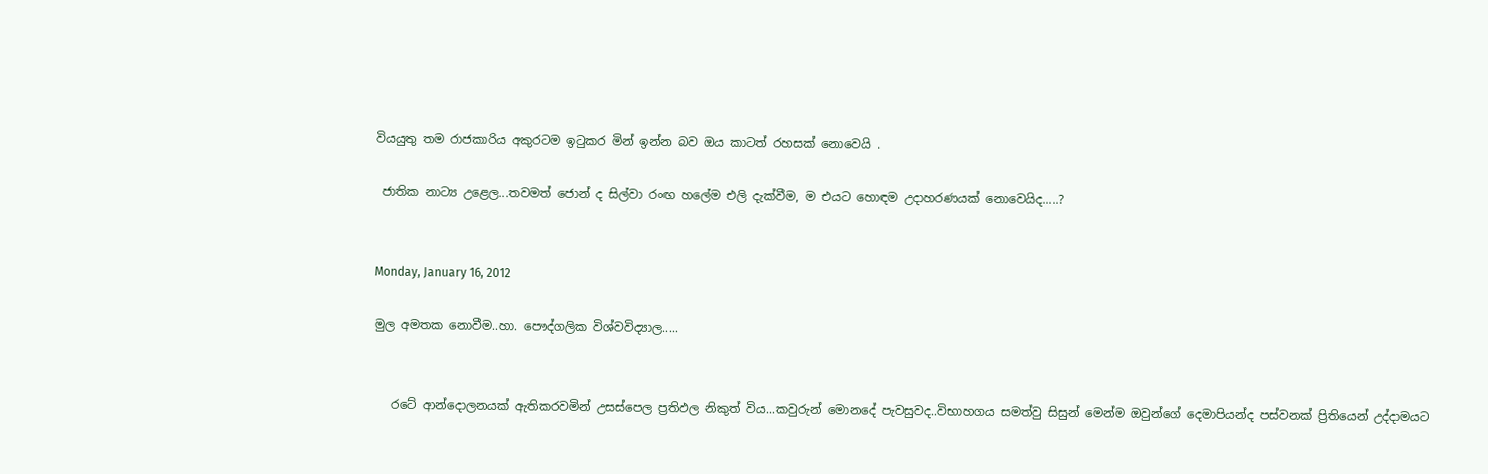වියයුතු තම රාජකාරිය අකුරටම ඉටුකර මින් ඉන්න බව ඔය කාටත් රහසක් නොවෙයි .

 ජාතික නාට්‍ය උළෙල...තවමත් ජොන් ද සිල්වා රංඟ හලේම එලි දැක්වීම, ම එයට හොඳම උදාහරණයක් නොවෙයිද.....?


Monday, January 16, 2012

මුල අමතක නොවීම..හා. පෞද්ගලික විශ්වවිද්‍යාල.....


   රටේ ආන්දොලනයක් ඇතිකරවමින් උසස්පෙල ප්‍රතිඵල නිකුත් විය...කවුරුන් මොනදේ පැවසුවද..විභාහගය සමත්වු සිසුන් මෙන්ම ඔවුන්ගේ දෙමාපියන්ද පස්වනක් ප්‍රිතියෙන් උද්දාමයට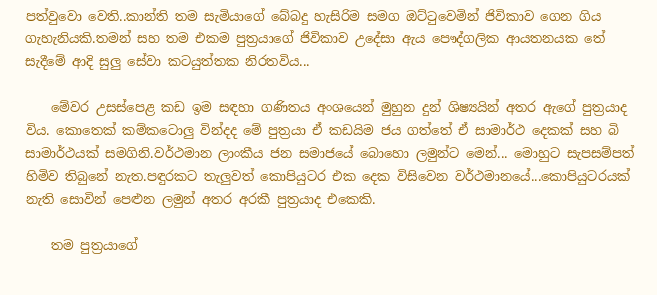පත්වුවො වෙති..කාන්ති තම සැමියාගේ බේබදු හැසිරිම සමග ඔට්ටුවෙමින් ජිවිකාව ගෙන ගිය ගැහැනියකි.තමන් සහ තම එකම පුත්‍රයාගේ ජිවිකාව උදේසා ඇය පෞද්ගලික ආයතනයක තේ සැදීමේ ආදි සුලු සේවා කටයුත්තක නිරතවිය...

    මේවර උසස්පෙළ කඩ ඉම සඳහා ගණිතය අංශයෙන් මුහුන දුන් ශිෂ්‍යයින් අතර ඇගේ පුත්‍රයාද විය. කොතෙක් කම්කටොලු වින්දද මේ පුත්‍රයා ඒ කඩයිම ජය ගත්තේ ඒ සාමාර්ථ දෙකක් සහ බි සාමාර්ථයක් සමගිනි.වර්ථමාන ලාංකීය ජන සමාජයේ බොහො ලමුන්ට මෙන්... මොහුට සැපසම්පත් හිමිව තිබුනේ නැත.පඳුරකට තැලුවත් කොපියුටර එක දෙක විසිවෙන වර්ථමානයේ...කොපියුටරයක් නැති සොවින් පෙළුන ලමුන් අතර අරකී පුත්‍රයාද එකෙකි.

    තම පුත්‍රයාගේ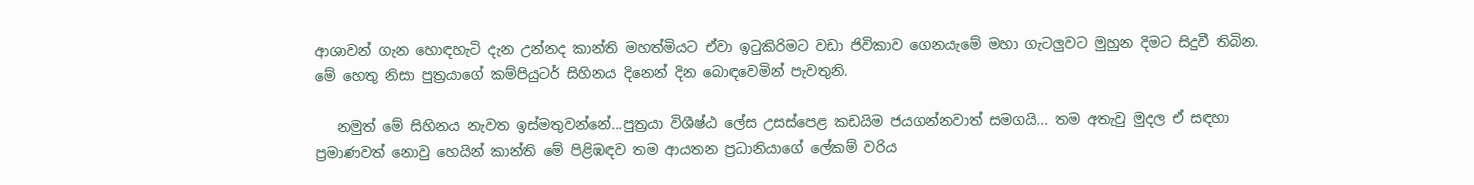ආශාවන් ගැන හොඳහැටි දැන උන්නද කාන්ති මහත්මියට ඒවා ඉටුකිරිමට වඩා ජිවිකාව ගෙනයැමේ මහා ගැටලුවට මුහුන දිමට සිදුවී තිබින. මේ හෙතු නිසා පුත්‍රයාගේ කම්පියුටර් සිහිනය දිනෙන් දින බොඳවෙමින් පැවතුනි.

   නමුත් මේ සිහිනය නැවත ඉස්මතුවන්නේ...පුත්‍රයා විශීෂ්ඨ ලේස උසස්පෙළ කඩයිම ජයගන්නවාත් සමගයි... තම අතැවු මුදල ඒ සඳහා ප්‍රමාණවත් නොවු හෙයින් කාන්ති මේ පිළිඹඳව තම ආයතන ප්‍රධානියාගේ ලේකම් වරිය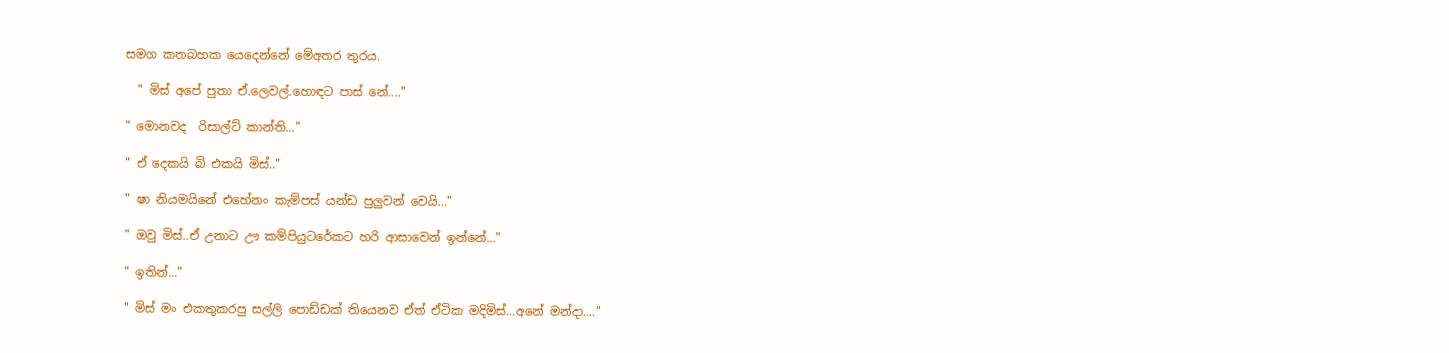සමග කතබහක යෙදෙන්නේ මේඅතර තුරය.

  " මිස් අපේ පුතා ඒ.ලෙවල්.හොඳට පාස් නේ...."

" මොනවද  රිසාල්ට් කාන්ති..."

" ඒ දෙකයි බි එකයි මිස්.."

" ෂා නියමයිනේ එහේනං කැම්පස් යන්ඩ පුලුවන් වෙයි..."

" ඔවු මිස්..ඒ උනාට ඌ කම්පියුටරේකට හරි ආසාවෙන් ඉන්නේ..."

" ඉතින්..."

" මිස් මං එකතුකරපු සල්ලි පොඩ්ඩක් තියෙනව ඒත් ඒටික මදිමිස්...අනේ මන්දා...."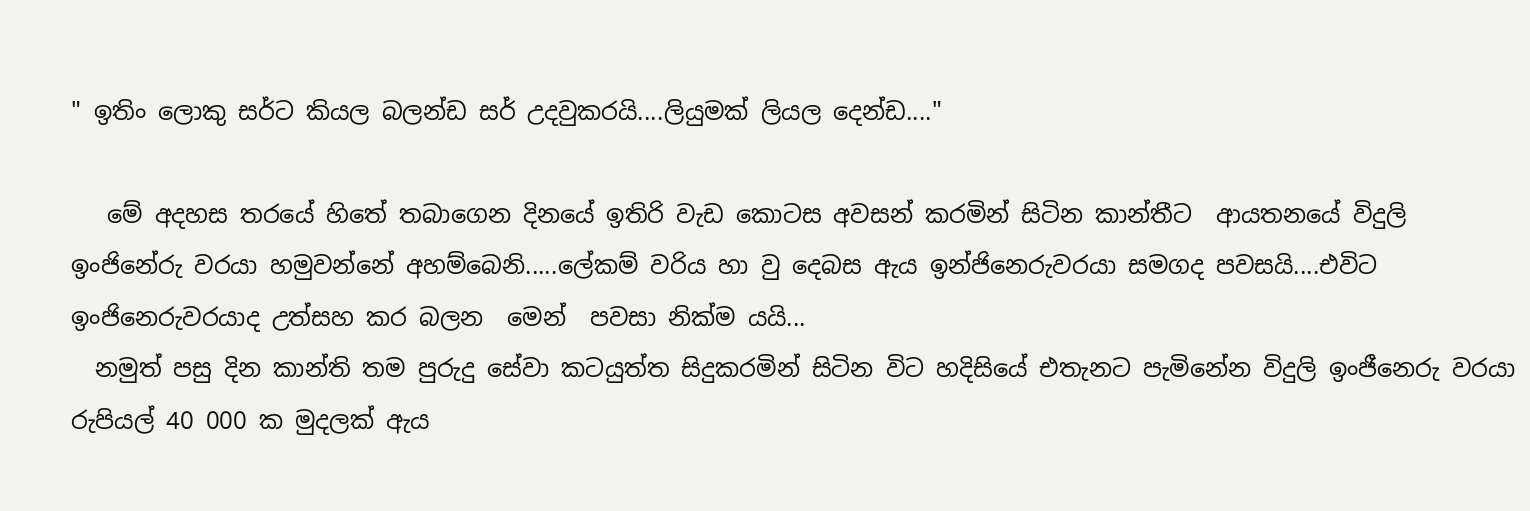" ඉතිං ලොකු සර්ට කියල බලන්ඩ සර් උදවුකරයි....ලියුමක් ලියල දෙන්ඩ...."

   මේ අදහස තරයේ හිතේ තබාගෙන දිනයේ ඉතිරි වැඩ කොටස අවසන් කරමින් සිටින කාන්තීට  ආයතනයේ විදුලි ඉංජිනේරු වරයා හමුවන්නේ අහම්බෙනි.....ලේකම් වරිය හා වු දෙබස ඇය ඉන්ජිනෙරුවරයා සමගද පවසයි....එවිට ඉංජිනෙරුවරයාද උත්සහ කර බලන  මෙන්  පවසා නික්ම යයි...
  නමුත් පසු දින කාන්ති තම පුරුදු සේවා කටයුත්ත සිදුකරමින් සිටින විට හදිසියේ එතැනට පැමිනේන විදුලි ඉංජීනෙරු වරයා රුපියල් 40 000 ක මුදලක් ඇය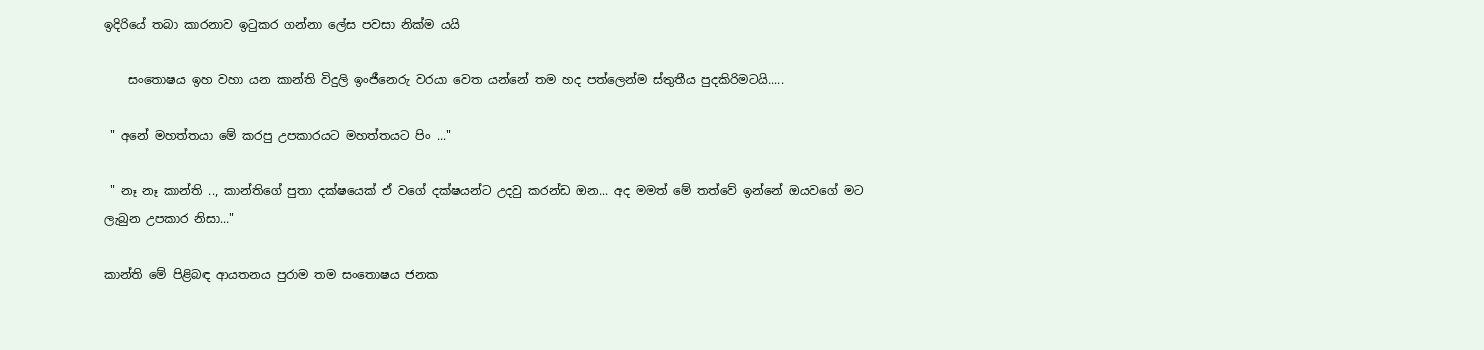ඉදිරියේ තබා කාරනාව ඉටුකර ගන්නා ලේස පවසා නික්ම යයි

    සංතොෂය ඉහ වහා යන කාන්ති විදුලි ඉංජීනෙරු වරයා වෙත යන්නේ තම හද පත්ලෙන්ම ස්තුතීය පුදකිරිමටයි.....

 " අනේ මහත්තයා මේ කරපු උපකාරයට මහත්තයට පිං ..."

 " නෑ නෑ කාන්ති .., කාන්තිගේ පුතා දක්ෂයෙක් ඒ වගේ දක්ෂයන්ට උදවු කරන්ඩ ඔන... අද මමත් මේ තත්වේ ඉන්නේ ඔයවගේ මට ලැබුන උපකාර නිසා..."

කාන්ති මේ පිළිබඳ ආයතනය පුරාම තම සංතොෂය ජනක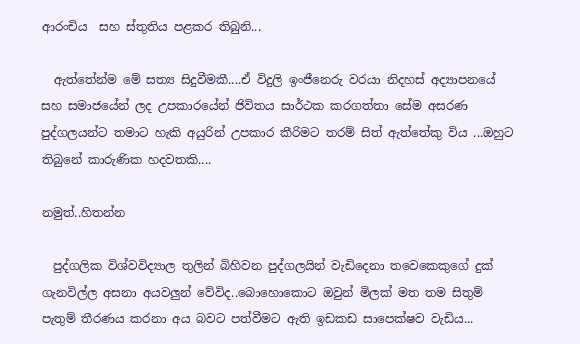ආරංචිය  සහ ස්තුතිය පළකර තිබුනි...

  ඇත්තේන්ම මේ සත්‍ය සිදුවීමකී....ඒ විදුලි ඉංජීනෙරු වරයා නිදහස් අද්‍යාපනයේ සහ සමාජයේන් ලද උපකාරයේන් ජිවිතය සාර්ථක කරගත්තා සේම අසරණ පුද්ගලයන්ට තමාට හැකි අයුරින් උපකාර කීරිමට තරම් සිත් ඇත්තේකු විය ...ඔහුට තිබුනේ කාරුණික හදවතකි....

නමුත්..හිතන්න

  පුද්ගලික විශ්වවිද්‍යාල තුලින් බිහිවන පුද්ගලයින් වැඩිදෙනා තවෙකෙකුගේ දුක් ගැනවිල්ල අසනා අයවලුන් වේවිද..බොහොකොට ඔවුන් මිලක් මත තම සිතුම් පැතුම් තීරණය කරනා අය බවට පත්වීමට ඇති ඉඩකඩ සාපෙක්ෂව වැඩිය...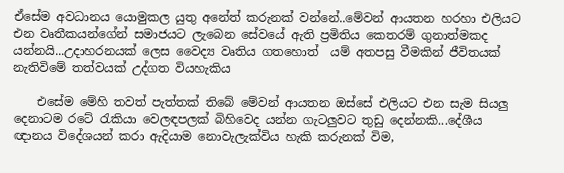ඒසේම අවධානය යොමුකල යුතු අනේත් කරුනක් වන්නේ..මේවන් ආයතන හරහා එලියට එන වෘතීකයන්ගේන් සමාජයට ලැබෙන සේවයේ ඇති ප්‍රමිතිය කෙතරම් ගුනාත්මකද යන්නයි...උදාහරනයක් ලෙස වෛද්‍ය වෘතිය ගතහොත්  යම් අතපසු වීමකින් ජීවිතයක් නැතිවිමේ තත්වයක් උද්ගත වියහැකිය

    එසේම මේහි තවත් පැත්තක් තිබේ මේවන් ආයතන ඔස්සේ එලියට එන සැම සියලු දෙනාටම රටේ රැකියා වෙලඳපලක් බිහිවෙද යන්න ගැටලුවට තුඩු දෙන්නකි...දේශීය ඥානය විදේශයන් කරා ඇදියාම නොවැලැක්විය හැකි කරුනක් විම,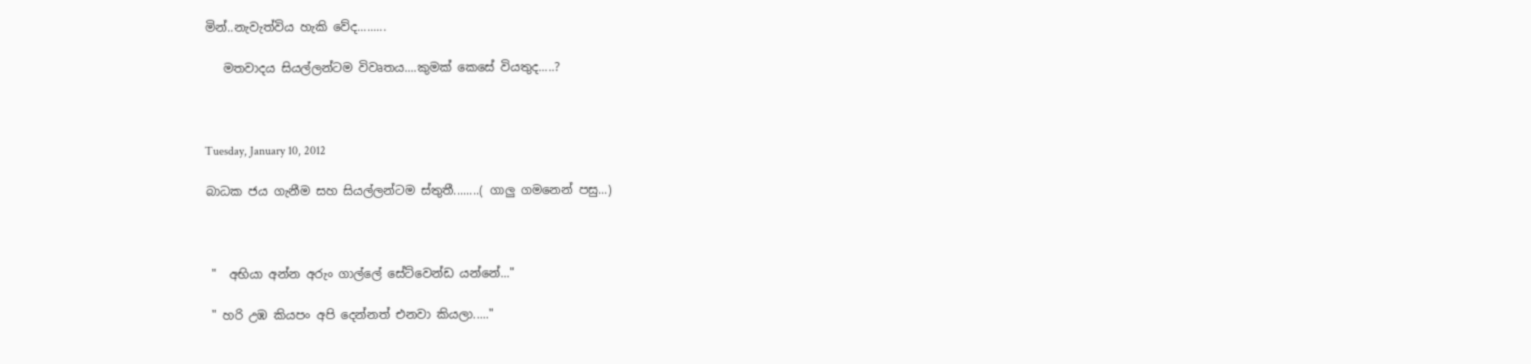මින්..නැවැත්විය හැකි වේද.........

   මතවාදය සියල්ලන්ටම විවෘතය....කුමක් කෙසේ වියතුද.....?



Tuesday, January 10, 2012

බාධක ජය ගැනීම සහ සියල්ලන්ටම ස්තුතී........( ගාලු ගමනෙන් පසු...)



 "  අභියා අන්න අරුං ගාල්ලේ සේට්වෙන්ඩ යන්නේ..."

 " හරි උඹ කියපං අපි දෙන්නත් එනවා කියලා....."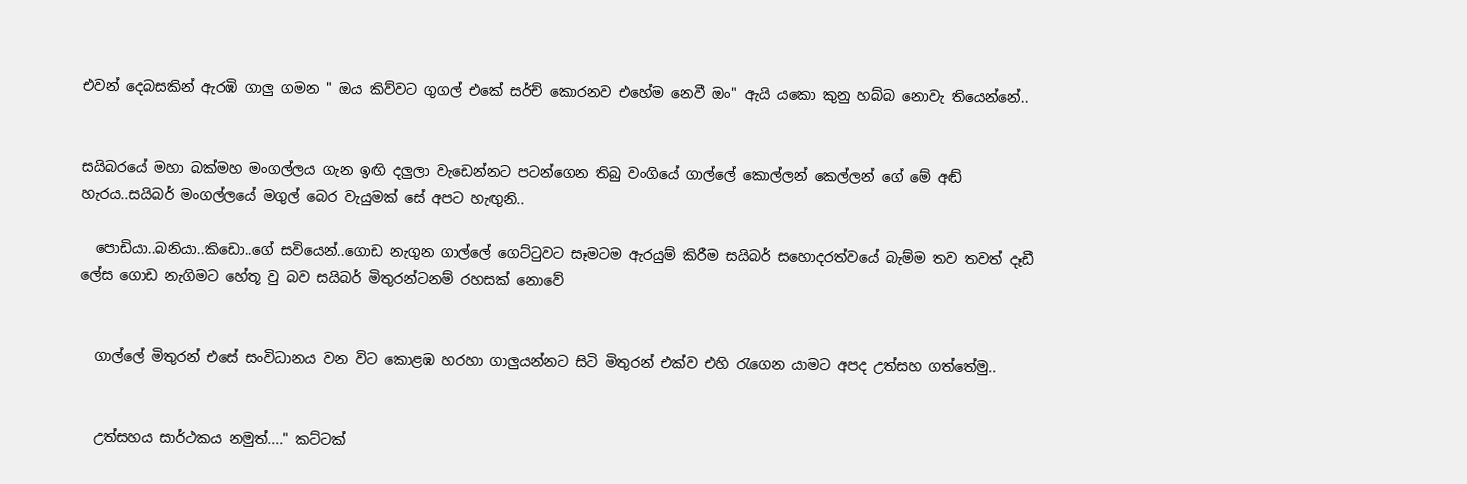එවන් දෙබසකින් ඇරඹි ගාලු ගමන " ඔය කිව්වට ගුගල් එකේ සර්ච් කොරනව එහේම නෙවී ඔං" ඇයි යකො කුනු හබ්බ නොවැ තියෙන්නේ..


සයිබරයේ මහා බක්මහ මංගල්ලය ගැන ඉඟි දලුලා වැඩෙන්නට පටන්ගෙන තිබු වංගියේ ගාල්ලේ කොල්ලන් කෙල්ලන් ගේ මේ අඬ් හැරය..සයිබර් මංගල්ලයේ මගුල් බෙර වැයුමක් සේ අපට හැඟුනි..

  පොඩියා..බනියා..කිඩො..ගේ සවියෙන්..ගොඩ නැගුන ගාල්ලේ ගෙට්ටුවට සෑමටම ඇරයුම් කිරීම සයිබර් සහොදරත්වයේ බැම්ම තව තවත් දෑඩී ලේස ගොඩ නැගිමට හේතූ වු බව සයිබර් මිතුරන්ටනම් රහසක් නොවේ


  ගාල්ලේ මිතුරන් එසේ සංවිධානය වන විට කොළඹ හරහා ගාලුයන්නට සිටි මිතුරන් එක්ව එහි රැගෙන යාමට අපද උත්සහ ගත්තේමු..


  උත්සහය සාර්ථකය නමුත්...." කට්ටක්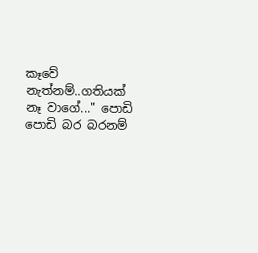කෑවේ නැත්නම්..ගතියක් නෑ වාගේ..." පොඩි පොඩි බර බරනම්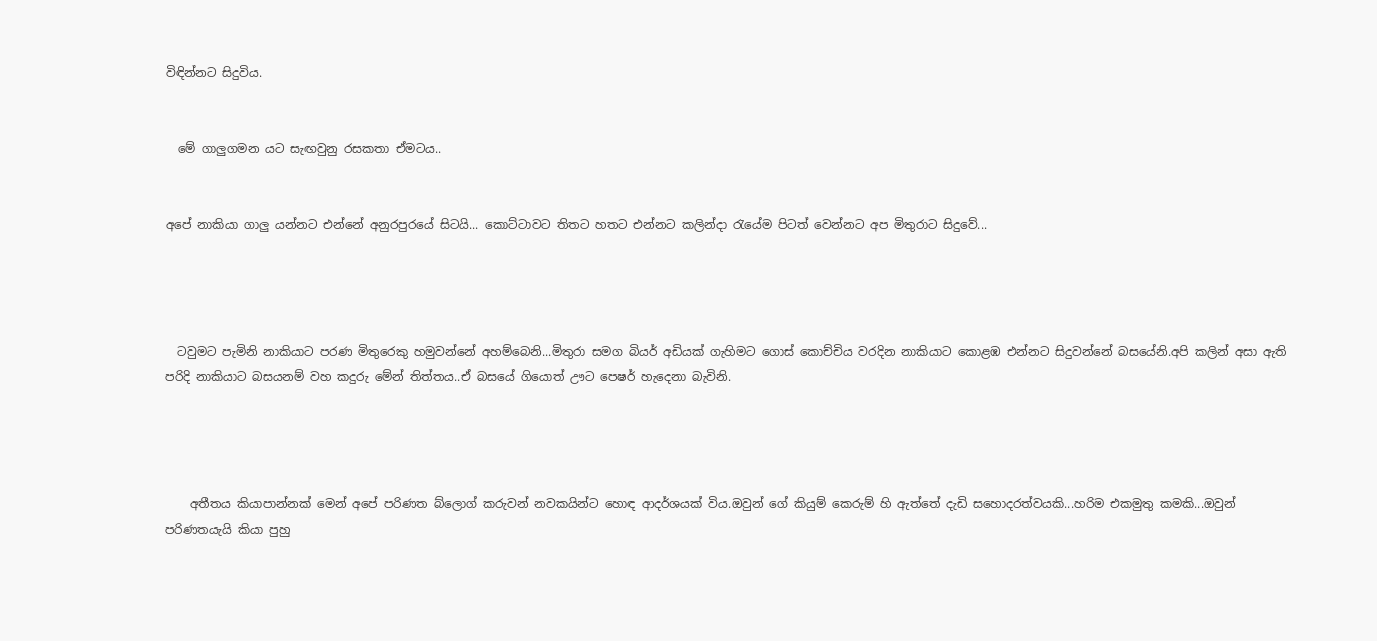විඳින්නට සිදුවිය.


  මේ ගාලුගමන යට සැඟවුනු රසකතා ඒමටය..


අපේ නාකියා ගාලු යන්නට එන්නේ අනුරපුරයේ සිටයි... කොට්ටාවට තිතට හතට එන්නට කලින්දා රැයේම පිටත් වෙන්නට අප මිතුරාට සිදුවේ...




  ටවුමට පැමිනි නාකියාට පරණ මිතුරෙකු හමුවන්නේ අහම්බෙනි...මිතුරා සමග බියර් අඩියක් ගැහිමට ගොස් කොච්චිය වරදින නාකියාට කොළඹ එන්නට සිදුවන්නේ බසයේනි.අපි කලින් අසා ඇති පරිදි නාකියාට බසයනම් වහ කදුරු මේන් තිත්තය..ඒ බසයේ ගියොත් ඌට පෙෂර් හැදෙනා බැවිනි.




    අතීතය කියාපාන්නක් මෙන් අපේ පරිණත බ්ලොග් කරුවන් නවකයින්ට හොඳ ආදර්ශයක් විය.ඔවුන් ගේ කියුම් කෙරුම් හි ඇත්තේ දැඩි සහොදරත්වයකි...හරිම එකමුතු කමකි...ඔවුන් පරිණතයැයි කියා පුහු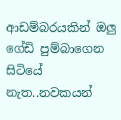ආඩම්බරයකින් ඔලු ගේඩි පුම්බාගෙන සිටියේ නැත..නවකයන්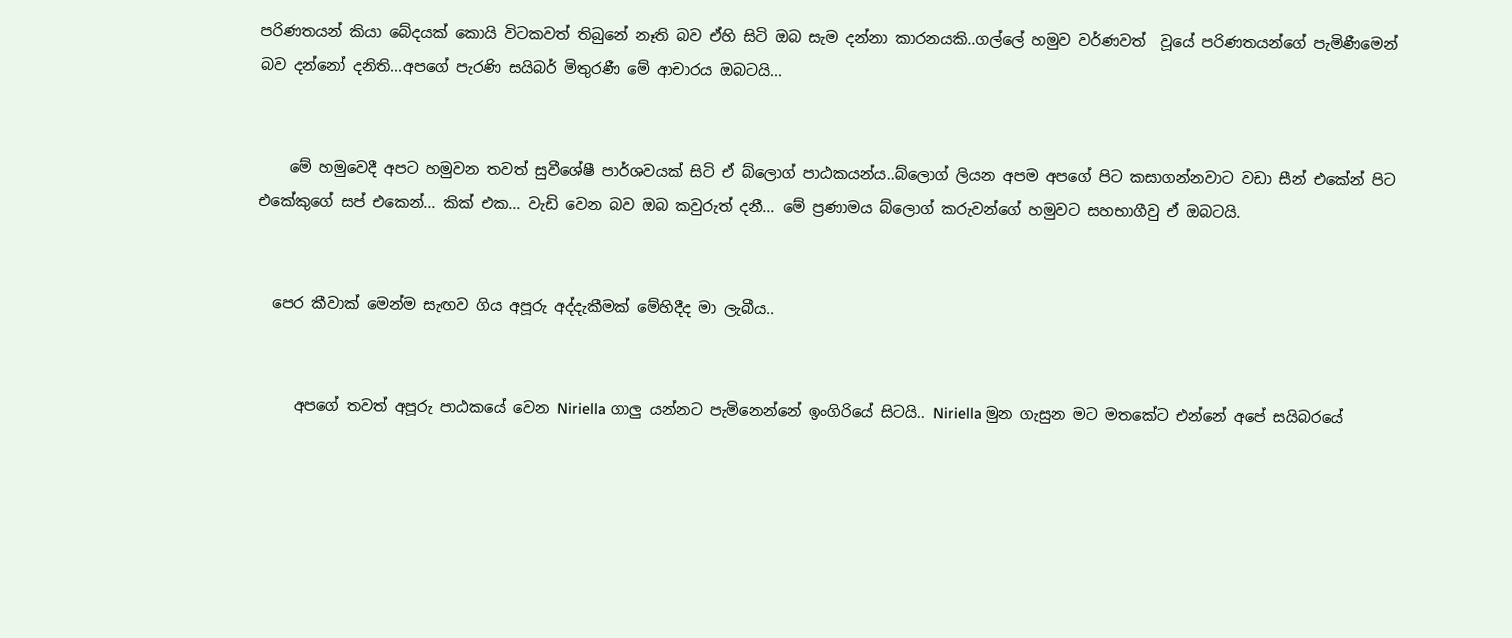පරිණතයන් කියා බේදයක් කොයි විටකවත් තිබුනේ නෑති බව ඒහි සිටි ඔබ සැම දන්නා කාරනයකි..ගල්ලේ හමුව වර්ණවත්  වූයේ පරිණතයන්ගේ පැමිණීමෙන් බව දන්නෝ දනිති...අපගේ පැරණි සයිබර් මිතුරණී මේ ආචාරය ඔබටයි...


    මේ හමුවෙදී අපට හමුවන තවත් සුවීශේෂී පාර්ශවයක් සිටි ඒ බ්ලොග් පාඨකයන්ය..බ්ලොග් ලියන අපම අපගේ පිට කසාගන්නවාට වඩා සීන් එකේන් පිට එකේකුගේ සප් එකෙන්... කික් එක... වැඩි වෙන බව ඔබ කවුරුත් දනී... මේ ප්‍රණාමය බ්ලොග් කරුවන්ගේ හමුවට සහභාගීවු ඒ ඔබටයි.


  පෙර කීවාක් මෙන්ම සැඟව ගිය අපූරු අද්දැකීමක් මේහිදීද මා ලැබීය..


     අපගේ තවත් අපූරු පාඨකයේ වෙන Niriella ගාලු යන්නට පැමිනෙන්නේ ඉංගිරියේ සිටයි.. Niriella මුන ගැසුන මට මතකේට එන්නේ අපේ සයිබරයේ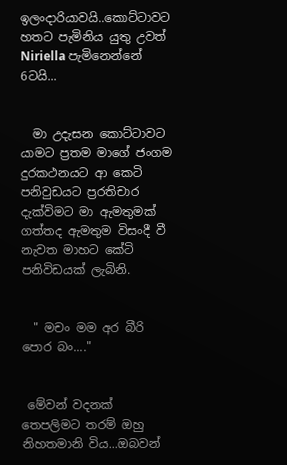ඉලංදාරියාවයි..කොට්ටාවට හතට පැමිනිය යුතු උවත් Niriella පැමිනෙන්නේ 6ටයි...


  මා උදැසන කොට්ටාවට යාමට ප්‍රතම මාගේ ජංගම දුරකථනයට ආ කෙටි පනිවුඩයට ප්‍රරතිචාර දැක්විමට මා ඇමතුමක් ගත්තද ඇමතුම විසංදී වී නැවත මාහට කේටි පනිවිඩයක් ලැබිනි.


  " මචං මම අර බීරි පොර බං...."


 මේවන් වදනක් තෙපලිමට තරම් ඔහු නිහතමානි විය...ඔබවන්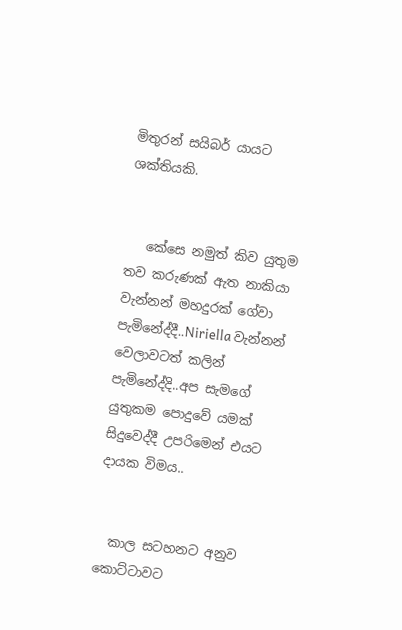මිතුරන් සයිබර් යායට ශක්තියකි.


   කේසෙ නමුත් කිව යුතුම තව කරුණක් ඇත නාකියා වැන්නන් මහදුරක් ගේවා පැමිනේද්දී..Niriella වැන්නන් වෙලාවටත් කලින් පැමිනේද්දි..අප සැමගේ යුතුකම පොදුවේ යමක් සිදුවෙද්දී උපරිමෙන් එයට දායක විමය..


  කාල සටහනට අනුව කොට්ටාවට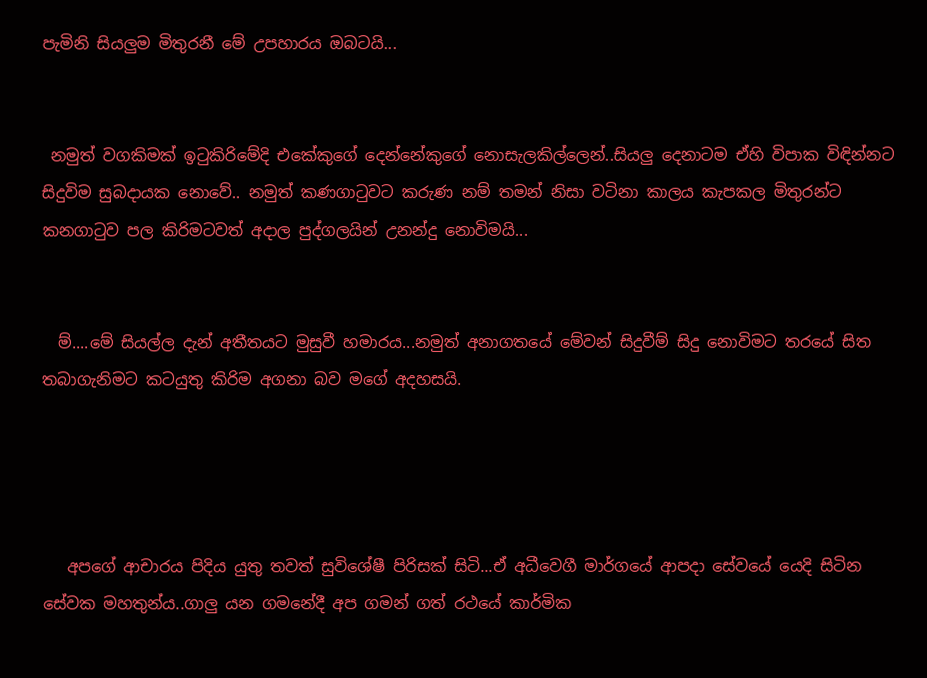පැමිනි සියලුම මිතුරනී මේ උපහාරය ඔබටයි...


 නමුත් වගකිමක් ඉටුකිරිමේදි එකේකුගේ දෙන්නේකුගේ නොසැලකිල්ලෙන්..සියලු දෙනාටම ඒහි විපාක විඳින්නට සිදුවිම සුබදායක නොවේ.. නමුත් කණගාටුවට කරුණ නම් තමන් නිසා වටිනා කාලය කැපකල මිතුරන්ට කනගාටුව පල කිරිමටවත් අදාල පුද්ගලයින් උනන්දු නොවිමයි...


  ම්....මේ සියල්ල දැන් අතීතයට මුසුවී හමාරය...නමුත් අනාගතයේ මේවන් සිදුවීම් සිදු නොවිමට තරයේ සිත තබාගැනිමට කටයුතු කිරිම අගනා බව මගේ අදහසයි.




   අපගේ ආචාරය පිදිය යුතු තවත් සුවිශේෂී පිරිසක් සිටි...ඒ අධීවෙගී මාර්ගයේ ආපදා සේවයේ යෙදි සිටින සේවක මහතුන්ය..ගාලු යන ගමනේදී අප ගමන් ගත් රථයේ කාර්මික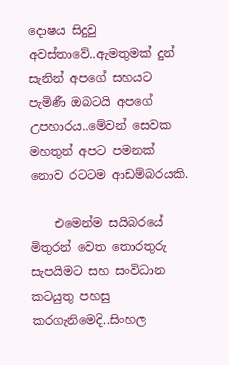දොෂය සිදුවු අවස්තාවේ..ඇමතුමක් දුන් සැනින් අපගේ සහයට පැමිණී ඔබටයි අපගේ උපහාරය..මේවන් සෙවක මහතුන් අපට පමනක් නොව රටටම ආඩම්බරයකි.

    එමෙන්ම සයිබරයේ මිතුරන් වෙත තොරතුරු සැපයිමට සහ සංවිධාන කටයුතු පහසු කරගැනිමෙදි..සිංහල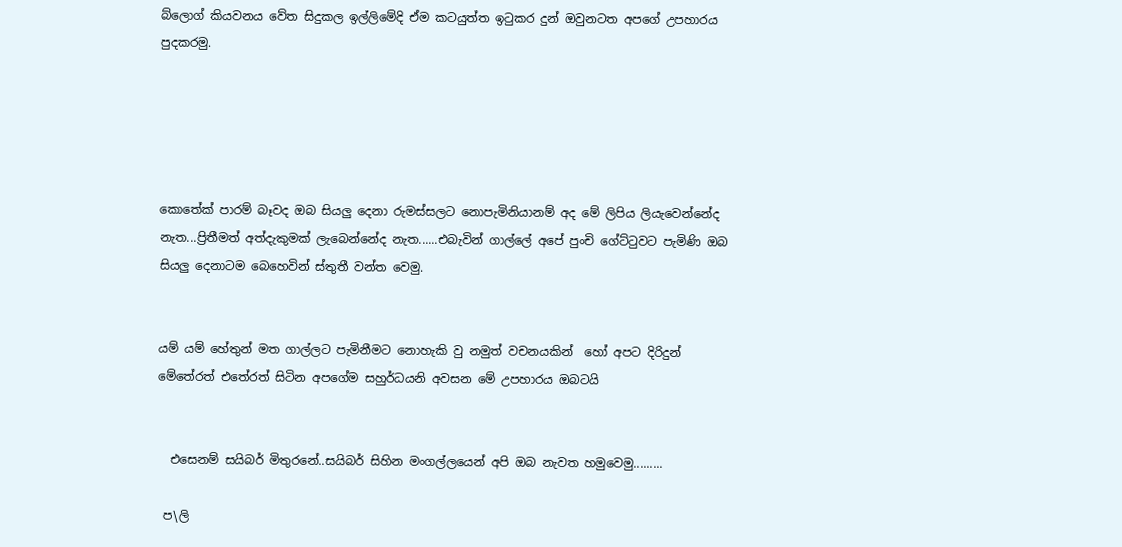බ්ලොග් කියවනය වේත සිදුකල ඉල්ලිමේදි ඒම කටයුත්ත ඉටුකර දුන් ඔවුනටත අපගේ උපහාරය පුදකරමු.





කොතේක් පාරම් බෑවද ඔබ සියලු දෙනා රුමස්සලට නොපැමිනියානම් අද මේ ලිපිය ලියැවෙන්නේද නැත...ප්‍රිතීමත් අත්දැකුමක් ලැබෙන්නේද නැත......එබැවින් ගාල්ලේ අපේ පුංචි ගේට්ටුවට පැමිණි ඔබ සියලු දෙනාටම බෙහෙවින් ස්තුතී වන්ත වෙමු.


යම් යම් හේතුන් මත ගාල්ලට පැමිනීමට නොහැකි වු නමුත් වචනයකින්  හෝ අපට දිරිදුන් මේතේරත් එතේරත් සිටින අපගේම සහුර්ධයනි අවසන මේ උපහාරය ඔබටයි


  එසෙනම් සයිබර් මිතුරනේ..සයිබර් සිහින මංගල්ලයෙන් අපි ඔබ නැවත හමුවෙමු.........

 ප\ලි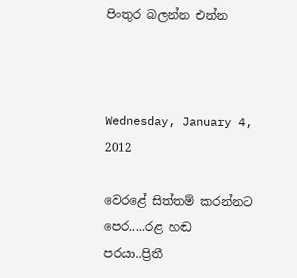පිංතුර බලන්න එන්න



Wednesday, January 4, 2012

වෙරළේ සිත්තම් කරන්නට පෙර.....රළ හඬ පරයා..ප්‍රිතී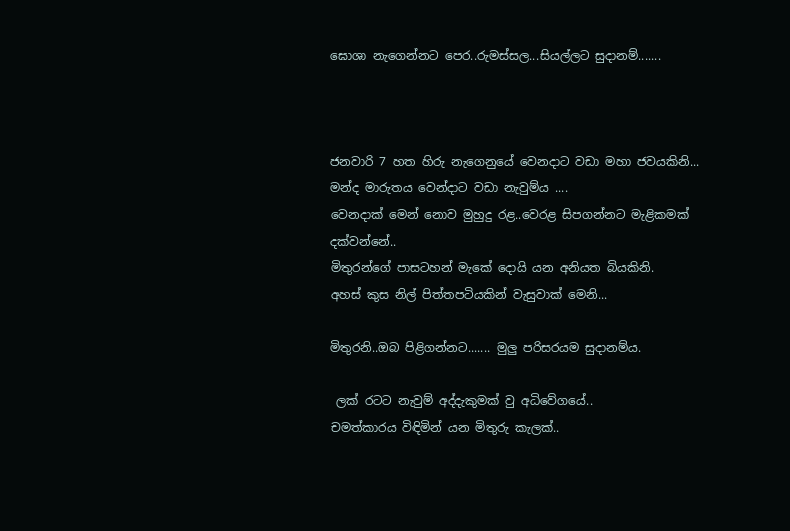ඝොශා නැගෙන්නට පෙර..රුමස්සල...සියල්ලට සුදානම්.......



ජනවාරි 7 හත හිරු නැගෙනුයේ වෙනදාට වඩා මහා ජවයකිනි...
මන්ද මාරුතය වෙන්දාට වඩා නැවුම්ය ....
වෙනදාක් මෙන් නොව මුහුදු රළ..වෙරළ සිපගන්නට මැළිකමක් දක්වන්නේ..
මිතුරන්ගේ පාසටහන් මැකේ දොයි යන අනියත බියකිනි.
අහස් කුස නිල් පිත්තපටියකින් වැසුවාක් මෙනි...

මිතුරනි..ඔබ පිළිගන්නට....... මුලු පරිසරයම සුදානම්ය.

 ලක් රටට නැවුම් අද්දැකුමක් වු අධිවේගයේ..
චමත්කාරය විඳිමින් යන මිතුරු කැලක්..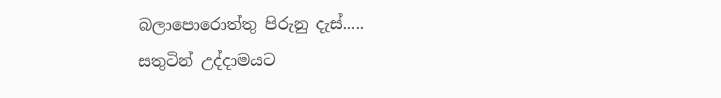බලාපොරොත්තු පිරුනු දැස්.....
සතුටින් උද්දාමයට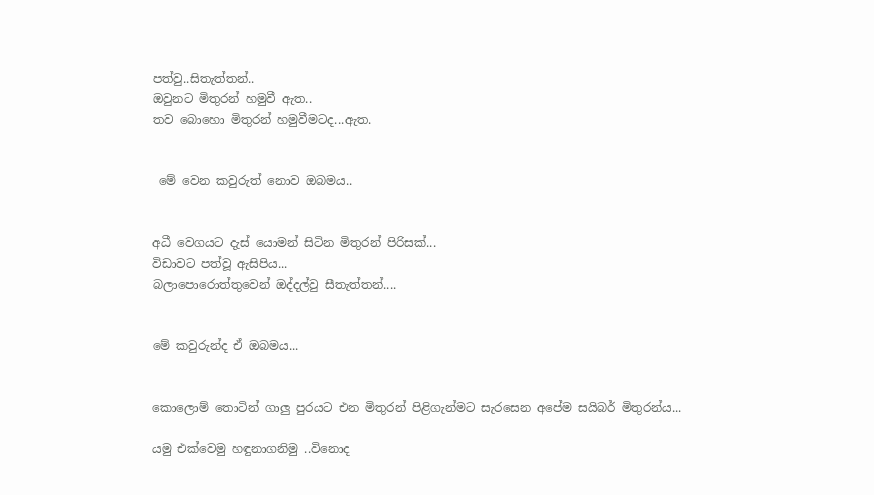පත්වු..සිතැත්තන්..
ඔවුනට මිතුරන් හමුවී ඇත..
තව බොහො මිතුරන් හමුවීමටද...ඇත.


 මේ වෙන කවුරුත් නොව ඔබමය..


අධී වෙගයට දැස් යොමන් සිටින මිතුරන් පිරිසක්...
විඩාවට පත්වූ ඇසිපිය...
බලාපොරොත්තුවෙන් ඔද්දල්වු සීතැත්තන්....


මේ කවුරුන්ද ඒ ඔබමය...


කොලොම් තොටින් ගාලු පුරයට එන මිතුරන් පිළිගැන්මට සැරසෙන අපේම සයිබර් මිතුරන්ය...

යමු එක්වෙමු හඳුනාගනිමු ..විනොද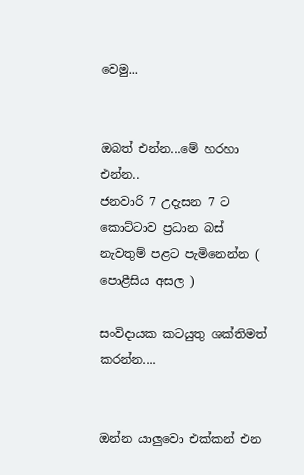වෙමු...


ඔබත් එන්න...මේ හරහා එන්න..
ජනවාරි 7 උදැසන 7 ට කොට්ටාව ප්‍රධාන බස් නැවතුම් පළට පැමිනෙන්න ( පොළීසිය අසල )

සංවිදායක කටයුතු ශක්තිමත් කරන්න....


ඔන්න යාලුවො එක්කන් එන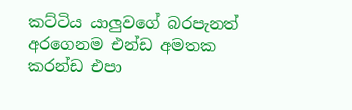කට්ටිය යාලුවගේ බරපැනත් අරගෙනම එන්ඩ අමතක කරන්ඩ එපා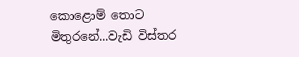කොළොම් තොට මිතුරනේ...වැඩි විස්තර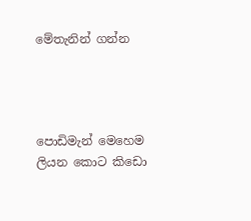මේතැනින් ගන්න




පොඩිමැන් මෙහෙම ලියන කොට කිඩො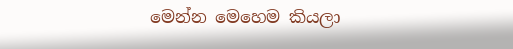මෙන්න මෙහෙම කියලා